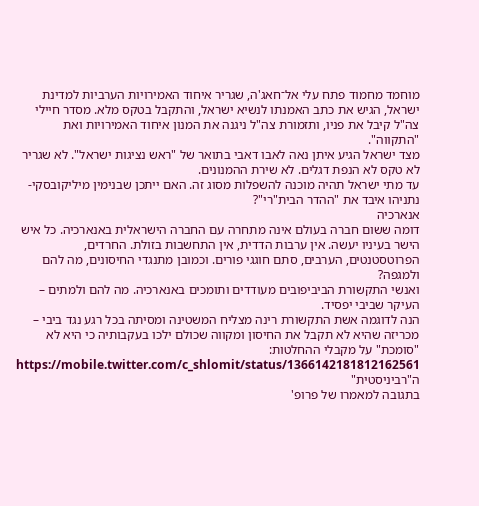מוחמד מחמוד פתח עלי אל־חאג'ה, שגריר איחוד האמירויות הערביות למדינת ישראל, הגיש את כתב האמנתו לנשיא ישראל, והתקבל בטקס מלא. מסדר חיילי צה"ל קיבל את פניו, ותזמורת צה"ל ניגנה את המנון איחוד האמירויות ואת "התקווה".
מצד ישראל הגיע איתן נאה לאבו דאבי בתואר של "ראש נציגות ישראל". לא שגריר לא טקס לא הנפת דגלים. לא שירת ההמנונים.
עד מתי ישראל תהיה מוכנה להשפלות מסוג זה. האם ייתכן שבנימין מיליקובסקי-נתניהו איבד את "ההדר הבית"רי"?
אנארכיה
דומה ששום חברה בעולם אינה מתחרה עם החברה הישראלית באנארכיה. כל איש הישר בעיניו יעשה. אין ערבות הדדית, אין התחשבות בזולת. החרדים, הפרוטסטנטים, הערבים, סתם חוגגי פורים. וכמובן מתנגדי החיסונים, מה להם ולמגפה?
ואנשי התקשורת הביביפובים מעודדים ותומכים באנארכיה. מה להם ולמתים – העיקר שביבי יפסיד.
הנה לדוגמה אשת התקשורת רינה מצליח המשטינה ומסיתה בכל רגע נגד ביבי – מכריזה שהיא לא תקבל את החיסון ומקווה שכולם ילכו בעקבותיה כי היא לא "סומכת" על מקבלי ההחלטות:
https://mobile.twitter.com/c_shlomit/status/1366142181812162561
ה"רביניסטית"
בתגובה למאמרו של פרופ'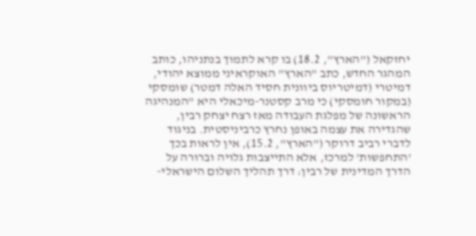יחזקאל ("הארץ", 18.2) בו קרא לתמוך בנתניהו, כותב המהגר החדש, כתב "הארץ" האוקראיני ממוצא יהודי, דמיטרי (דמיטריוס ביוונית חסיד האלה דמטר) שומסקי (במקור חומסקי) כי מרב קסטנר-מיכאלי היא "המנהיגה הראשונה של מפלגת העבודה מאז רצח יצחק רבין, שהגדירה את עצמה באופן נחרץ כרביניסטית. בניגוד לדברי רביב דרוקר ("הארץ", 15.2), אין לראות בכך 'התחפשות' למרכז, אלא התייצבות גלויה וברורה על הדרך המדינית של רבין: דרך תהליך השלום הישראלי-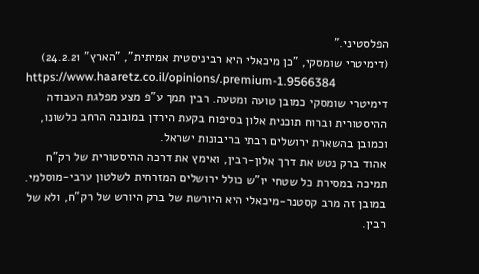הפלסטיני."
(דימיטרי שומסקי, "כן מיכאלי היא רביניסטית אמיתית", "הארץ" 24.2.21)
https://www.haaretz.co.il/opinions/.premium-1.9566384
דימיטרי שומסקי כמובן טועה ומטעה. רבין תמך ע"פ מצע מפלגת העבודה ההיסטורית וברוח תוכנית אלון בסיפוח בקעת הירדן במובנה הרחב כלשונו, וכמובן בהשארת ירושלים רבתי בריבונות ישראל.
אהוד ברק נטש את דרך אלון-רבין, ואימץ את דרכה ההיסטורית של רק"ח תמיכה במסירת כל שטחי יו"ש כולל ירושלים המזרחית לשלטון ערבי-מוסלמי.
במובן זה מרב קסטנר-מיכאלי היא היורשת של ברק היורש של רק"ח, ולא של רבין.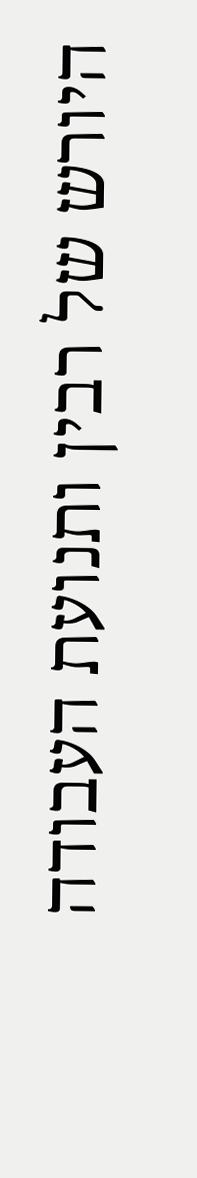היורש של רבין ותנועת העבודה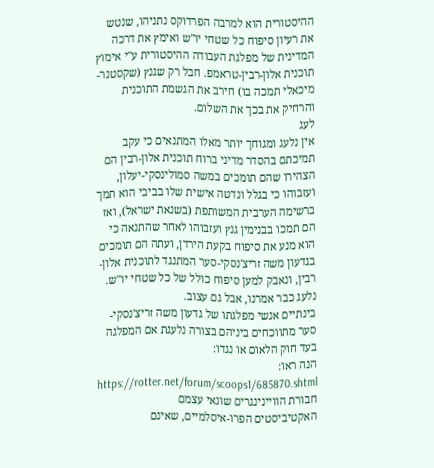ההיסטורית הוא למרבה הפרדוקס נתניהו, שנטש את רעיון סיפוח כל שטחי יו"ש ואימץ את דרכה המדינית של מפלגת העבודה ההיסטורית ע"י אימוץ תוכנית אלון-רבין-טראמפ. חבל רק שגנץ (שקסטנר-מיכאלי תמכה בו) חירב את הגשמת התוכנית והרחיק את בכך את השלום.
לעג
אין נלעג ומגוחך יותר מאלו המתנאים כי עקב תמיכתם בהסדר מדיני ברוח תוכנית אלון-רבין הם הצהירו שהם תומכים במשה סמולינסקי-יעלון, ועזבוהו כי בגלל ונדטה אישית שלו בביבי הוא תמך ברשימה הערבית המשותפת (בשנאת ישראל), ואז הם תמכו בבנימין גנץ ועזבוהו לאחר שהתנאה כי הוא מנע את סיפוח בקעת הירדן, ועתה הם תומכים בגדעון משה זריצ'נסקי-סער המתנגד לתוכנית אלון-רבין, ונאבק למען סיפוח כולל של כל שטחי יו"ש.
נלעג כבר אמרנו, אבל גם עצוב.
בינתיים אנשי מפלגתו של גדעון משה זריצ'נסקי-סער מתווכחים ביניהם בצורה נלעגת אם המפלגה בעד חוק הלאום או נגדו:
הנה ראו:
https://rotter.net/forum/scoops1/685870.shtml
חבורת הוויינינגרים שונאי עצמם
האקטיביסטים הפרו-איסלמיים, שאינם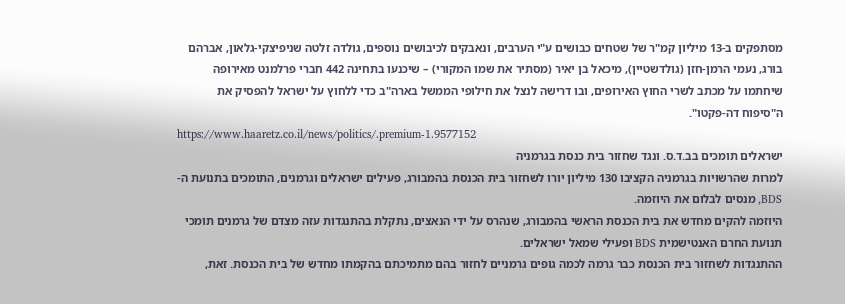מסתפקים ב-13 מיליון קמ"ר של שטחים כבושים ע"י הערבים, ונאבקים לכיבושים נוספים, גולדה זלטה שניפיצקי-גלאון, אברהם בורג, נעמי הרמן-חזן (גולדשטיין), מיכאל בן יאיר (מסתיר את שמו המקורי) – שיכנעו בתחינה 442 חברי פרלמנט מאירופה שיחתמו על מכתב לשרי החוץ האירופים, ובו דרישה לנצל את חילופי הממשל בארה"ב כדי ללחוץ על ישראל להפסיק את ה"סיפוח דה-פקטו".
https://www.haaretz.co.il/news/politics/.premium-1.9577152
ישראלים תומכים בב.ד.ס. ונגד שחזור בית כנסת בגרמניה
למרות שהרשויות בגרמניה הקציבו 130 מיליון יורו לשחזור בית הכנסת בהמבורג, פעילים ישראלים וגרמנים, התומכים בתנועת ה-BDS, מנסים לבלום את היוזמה.
היוזמה להקים מחדש את בית הכנסת הראשי בהמבורג, שנהרס על ידי הנאצים, נתקלת בהתנגדות עזה מצדם של גרמנים תומכי תנועת החרם האנטישמית BDS ופעילי שמאל ישראלים.
ההתנגדות לשחזור בית הכנסת כבר גרמה לכמה גופים גרמניים לחזור בהם מתמיכתם בהקמתו מחדש של בית הכנסת. זאת,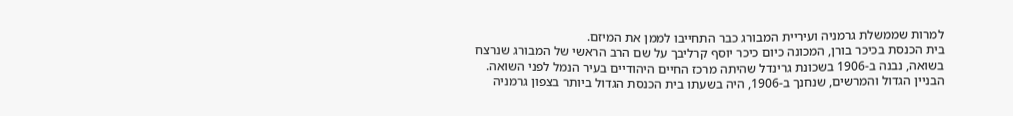למרות שממשלת גרמניה ועיריית המבורג כבר התחייבו לממן את המיזם.
בית הכנסת בכיכר בורן, המכונה כיום כיכר יוסף קרליבך על שם הרב הראשי של המבורג שנרצח בשואה, נבנה ב-1906 בשכונת גרינדל שהיתה מרכז החיים היהודיים בעיר הנמל לפני השואה. הבניין הגדול והמרשים, שנחנך ב-1906, היה בשעתו בית הכנסת הגדול ביותר בצפון גרמניה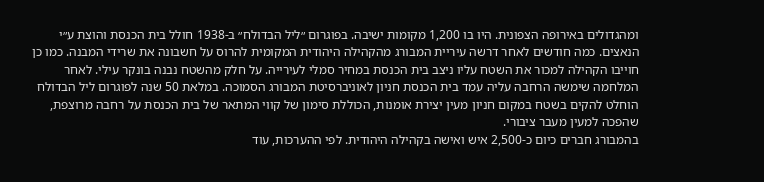ומהגדולים באירופה הצפונית. היו בו 1,200 מקומות ישיבה. בפוגרום ״ליל הבדולח״ ב-1938 חולל בית הכנסת והוצת ע״י הנאצים. כמה חודשים לאחר דרשה עיריית המבורג מהקהילה היהודית המקומית להרוס על חשבונה את שרידי המבנה. כמו כן חוייבו הקהילה למכור את השטח עליו ניצב בית הכנסת במחיר סמלי לעירייה. על חלק מהשטח נבנה בונקר עילי. לאחר המלחמה שימשה הרחבה עליה עמד בית הכנסת חניון לאוניברסיטת המבורג הסמוכה. במלאת 50 שנה לפוגרום ליל הבדולח הוחלט להקים בשטח במקום חניון מעין יצירת אומנות, הכוללת סימון של קווי המתאר של בית הכנסת על רחבה מרוצפת, שהפכה למעין מעבר ציבורי.
בהמבורג חברים כיום כ-2,500 איש ואישה בקהילה היהודית. לפי ההערכות, עוד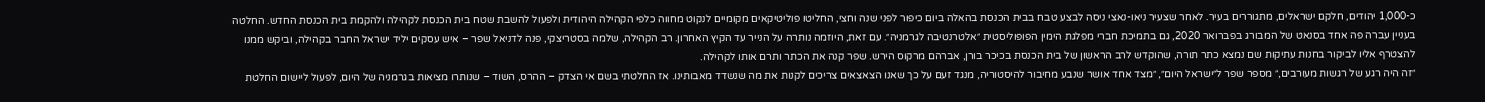כ-1,000 יהודים, חלקם ישראלים, מתגוררים בעיר. לאחר שצעיר ניאו-נאצי ניסה לבצע טבח בבית הכנסת בהאלה ביום כיפור לפני שנה וחצי, החליטו פוליטיקאים מקומיים לנקוט מחווה כלפי הקהילה היהודית ולפעול להשבת שטח בית הכנסת לקהילה ולהקמת בית הכנסת החדש. החלטה בעניין עברה פה אחד בסנאט של המבורג בפברואר 2020, גם בתמיכת חברי מפלגת הימין הפופוליסטית ״אלטרנטיבה לגרמניה״. עם זאת, היוזמה נותרה על הנייר עד הקיץ האחרון. רב הקהילה, שלמה בסטריצקי, פנה לדניאל שפר – איש עסקים יליד ישראל החבר בקהילה, וביקש ממנו להצטרף אליו לביקור בחנות עתיקות שם נמצא כתר תורה, שהוקדש לרב הראשון של בית הכנסת בכיכר בורן, אברהם מרקוס הירש. שפר קנה את הכתר ותרם אותו לקהילה.
״זה היה רגע של רגשות מעורבים,״ מספר שפר ל״ישראל היום״, ״מצד אחד אושר שנבע מחיבור להיסטוריה, מנגד זעם על כך שאנו הצאצאים צריכים לקנות את מה שנשדד מאבותינו. אז החלטתי בשם אי הצדק – ההרס, השוד – שנותרו מציאות בגרמניה של היום, לפעול ליישום החלטת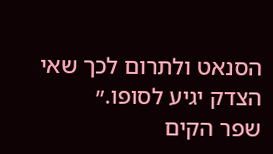הסנאט ולתרום לכך שאי הצדק יגיע לסופו.״
שפר הקים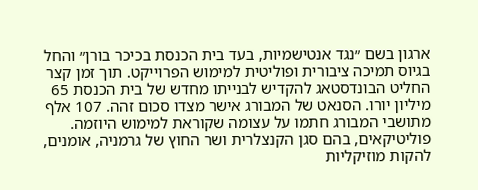ארגון בשם ״נגד אנטישמיות, בעד בית הכנסת בכיכר בורן״ והחל בגיוס תמיכה ציבורית ופוליטית למימוש הפרוייקט. תוך זמן קצר החליט הבונדסטאג להקדיש לבנייתו מחדש של בית הכנסת 65 מיליון יורו. הסנאט של המבורג אישר מצדו סכום זהה. 107 אלף מתושבי המבורג חתמו על עצומה שקוראת למימוש היוזמה. פוליטיקאים, בהם סגן הקנצלרית ושר החוץ של גרמניה, אומנים, להקות מוזיקליות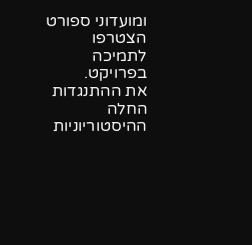ומועדוני ספורט הצטרפו לתמיכה בפרויקט.
את ההתנגדות החלה ההיסטוריוניות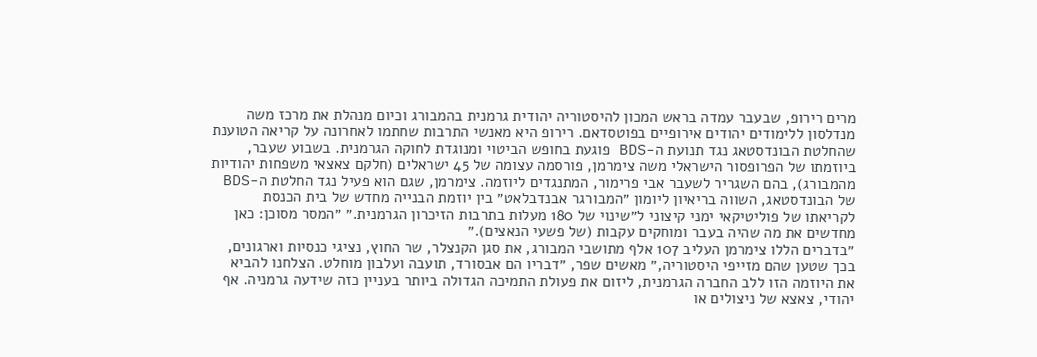מרים רירופ, שבעבר עמדה בראש המכון להיסטוריה יהודית גרמנית בהמבורג וכיום מנהלת את מרכז משה מנדלסון ללימודים יהודים אירופיים בפוטסדאם. רירופ היא מאנשי התרבות שחתמו לאחרונה על קריאה הטוענת שהחלטת הבונדסטאג נגד תנועת ה-BDS פוגעת בחופש הביטוי ומנוגדת לחוקה הגרמנית. בשבוע שעבר, ביוזמתו של הפרופסור הישראלי משה צימרמן, פורסמה עצומה של 45 ישראלים (חלקם צאצאי משפחות יהודיות מהמבורג), בהם השגריר לשעבר אבי פרימור, המתנגדים ליוזמה. צימרמן, שגם הוא פעיל נגד החלטת ה-BDS של הבונדסטאג, השווה בריאיון ליומון ״המבורגר אבנדבלאט״ בין יוזמת הבנייה מחדש של בית הכנסת לקריאתו של פוליטיקאי ימני קיצוני ל״שינוי של 180 מעלות בתרבות הזיכרון הגרמנית.״ ״המסר מסוכן: כאן מחדשים את מה שהיה בעבר ומוחקים עקבות (של פשעי הנאצים).״
״בדברים הללו צימרמן העליב 107 אלף מתושבי המבורג, את סגן הקנצלר, שר החוץ, נציגי כנסיות וארגונים, בכך שטען שהם מזייפי היסטוריה,״ מאשים שפר, ״דבריו הם אבסורד, תועבה ועלבון מוחלט. הצלחנו להביא את היוזמה הזו ללב החברה הגרמנית, ליזום את פעולת התמיכה הגדולה ביותר בעניין כזה שידעה גרמניה. אף יהודי, צאצא של ניצולים או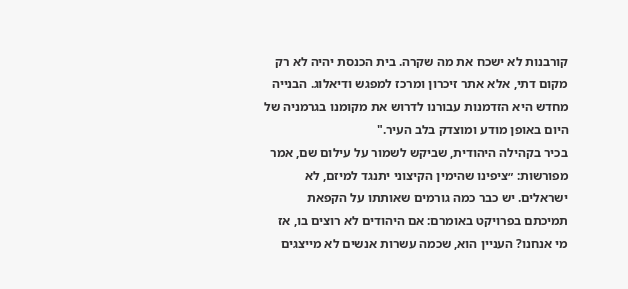קורבנות לא ישכח את מה שקרה. בית הכנסת יהיה לא רק מקום דתי, אלא אתר זיכרון ומרכז למפגש ודיאלוג. הבנייה מחדש היא הזדמנות עבורנו לדרוש את מקומנו בגרמניה של היום באופן מודע ומוצדק בלב העיר."
בכיר בקהילה היהודית, שביקש לשמור על עילום שם, אמר מפורשות: ״ציפינו שהימין הקיצוני יתנגד למיזם, לא ישראלים. יש כבר כמה גורמים שאותתו על הקפאת תמיכתם בפרויקט באומרם: אם היהודים לא רוצים בו, אז מי אנחנו? העניין הוא, שכמה עשרות אנשים לא מייצגים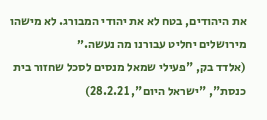את היהודים, בטח לא את יהודי המבורג. לא מישהו מירושלים יחליט עבורנו מה נעשה.״
(אלדד בק, "פעילי שמאל מנסים לסכל שחזור בית כנסת", "ישראל היום", 28.2.21)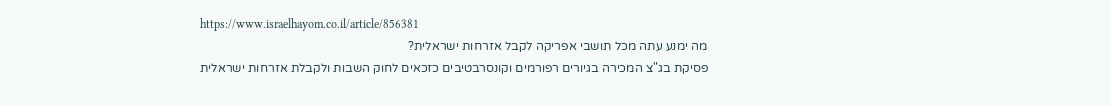https://www.israelhayom.co.il/article/856381
מה ימנע עתה מכל תושבי אפריקה לקבל אזרחות ישראלית?
פסיקת בג"צ המכירה בגיורים רפורמים וקונסרבטיבים כזכאים לחוק השבות ולקבלת אזרחות ישראלית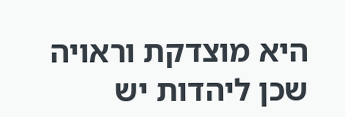היא מוצדקת וראויה שכן ליהדות יש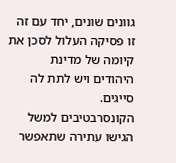גוונים שונים, יחד עם זה זו פסיקה העלול לסכן את קיומה של מדינת היהודים ויש לתת לה סייגים.
הקונסרבטיבים למשל הגישו עתירה שתאפשר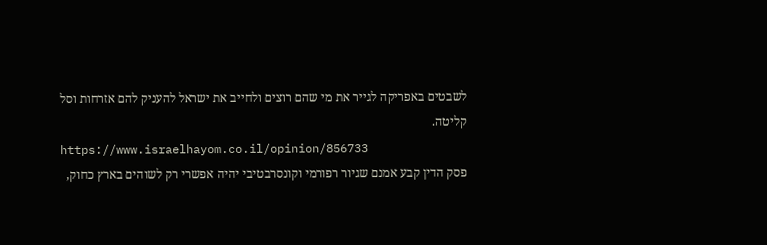לשבטים באפריקה לגייר את מי שהם רוצים ולחייב את ישראל להעניק להם אזרחות וסל קליטה.
https://www.israelhayom.co.il/opinion/856733
פסק הדין קבע אמנם שגיור רפורמי וקונסרבטיבי יהיה אפשרי רק לשוהים בארץ כחוק,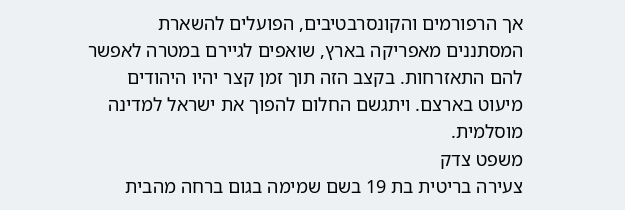אך הרפורמים והקונסרבטיבים, הפועלים להשארת המסתננים מאפריקה בארץ, שואפים לגיירם במטרה לאפשר להם התאזרחות. בקצב הזה תוך זמן קצר יהיו היהודים מיעוט בארצם. ויתגשם החלום להפוך את ישראל למדינה מוסלמית.
משפט צדק
צעירה בריטית בת 19 בשם שמימה בגום ברחה מהבית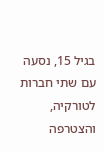בגיל 15, נסעה עם שתי חברות לטורקיה, והצטרפה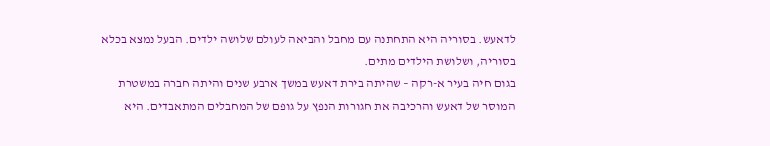לדאעש. בסוריה היא התחתנה עם מחבל והביאה לעולם שלושה ילדים. הבעל נמצא בכלא בסוריה, ושלושת הילדים מתים.
בגום חיה בעיר א-רקה – שהיתה בירת דאעש במשך ארבע שנים והיתה חברה במשטרת המוסר של דאעש והרכיבה את חגורות הנפץ על גופם של המחבלים המתאבדים. היא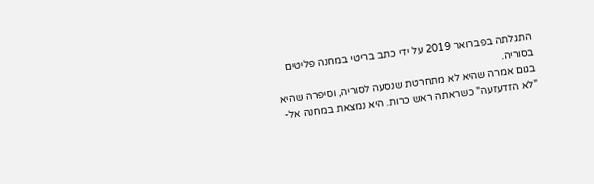התגלתה בפברואר 2019 על ידי כתב בריטי במחנה פליטים בסוריה.
בגום אמרה שהיא לא מתחרטת שנסעה לסוריה, וסיפרה שהיא "לא הזדעזעה" כשראתה ראש כרות. היא נמצאת במחנה אל-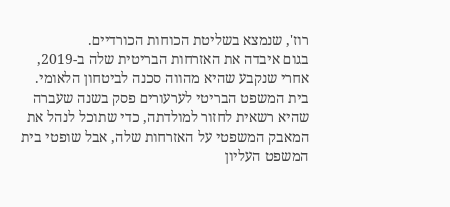רוז', שנמצא בשליטת הכוחות הכורדיים.
בגום איבדה את האזרחות הבריטית שלה ב-2019, אחרי שנקבע שהיא מהווה סכנה לביטחון הלאומי. בית המשפט הבריטי לערעורים פסק בשנה שעברה שהיא רשאית לחזור למולדתה, כדי שתוכל לנהל את המאבק המשפטי על האזרחות שלה, אבל שופטי בית המשפט העליון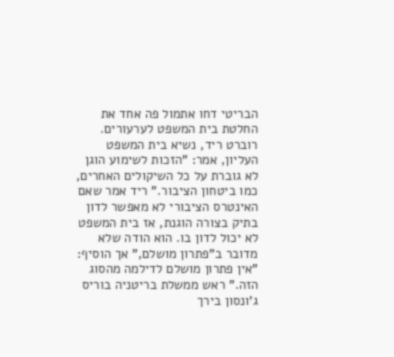הבריטי דחו אתמול פה אחד את החלטת בית המשפט לערעורים. רוברט ריד, נשיא בית המשפט העליון, אמר: "הזכות לשימוע הוגן לא גוברת על כל השיקולים האחרים, כמו ביטחון הציבור." ריד אמר שאם האינטרס הציבורי לא מאפשר לדון בתיק בצורה הוגנת, אז בית המשפט לא יכול לדון בו. הוא הודה שלא מדובר ב"פתרון מושלם," אך הוסיף: "אין פתרון מושלם לדילמה מהסוג הזה." ראש ממשלת בריטניה בוריס ג'ונסון בירך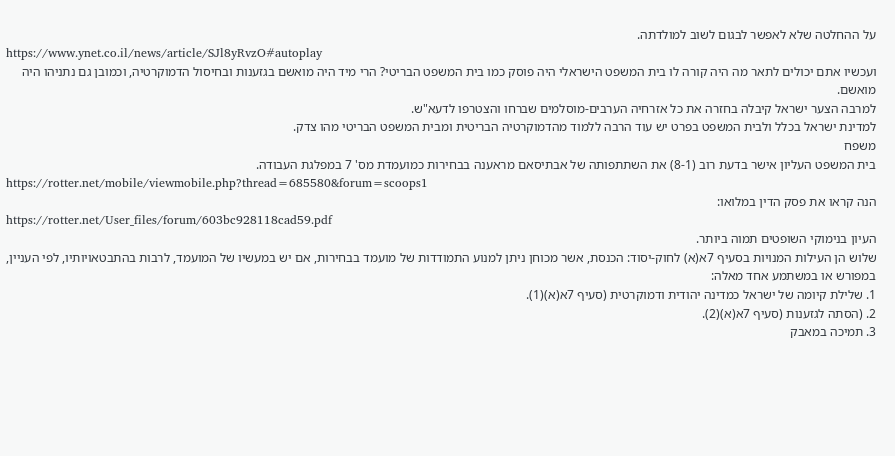על ההחלטה שלא לאפשר לבגום לשוב למולדתה.
https://www.ynet.co.il/news/article/SJl8yRvzO#autoplay
ועכשיו אתם יכולים לתאר מה היה קורה לו בית המשפט הישראלי היה פוסק כמו בית המשפט הבריטי? הרי מיד היה מואשם בגזענות ובחיסול הדמוקרטיה, וכמובן גם נתניהו היה מואשם.
למרבה הצער ישראל קיבלה בחזרה את כל אזרחיה הערבים-מוסלמים שברחו והצטרפו לדעא"ש.
למדינת ישראל בכלל ולבית המשפט בפרט יש עוד הרבה ללמוד מהדמוקרטיה הבריטית ומבית המשפט הבריטי מהו צדק.
משפח
בית המשפט העליון אישר בדעת רוב (8-1) את השתתפותה של אבתיסאם מראענה בבחירות כמועמדת מס' 7 במפלגת העבודה.
https://rotter.net/mobile/viewmobile.php?thread=685580&forum=scoops1
הנה קראו את פסק הדין במלואו:
https://rotter.net/User_files/forum/603bc928118cad59.pdf
העיון בנימוקי השופטים תמוה ביותר.
שלוש הן העילות המנויות בסעיף 7א(א) לחוק-יסוד: הכנסת, אשר מכוחן ניתן למנוע התמודדות של מועמד בבחירות, אם יש במעשיו של המועמד, לרבות בהתבטאויותיו, לפי העניין, במפורש או במשתמע אחד מאלה:
1. שלילת קיומה של ישראל כמדינה יהודית ודמוקרטית (סעיף 7א(א)(1).
2. (הסתה לגזענות (סעיף 7א(א)(2).
3. תמיכה במאבק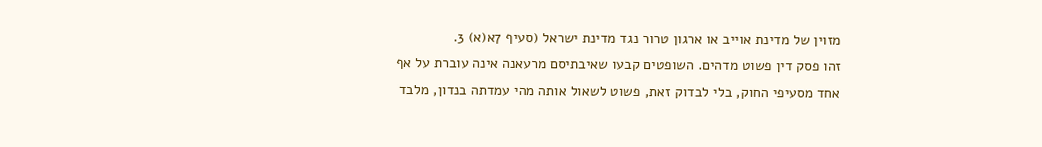מזוין של מדינת אוייב או ארגון טרור נגד מדינת ישראל (סעיף 7א(א) 3.
זהו פסק דין פשוט מדהים. השופטים קבעו שאיבתיסם מרעאנה אינה עוברת על אף אחד מסעיפי החוק, בלי לבדוק זאת, פשוט לשאול אותה מהי עמדתה בנדון, מלבד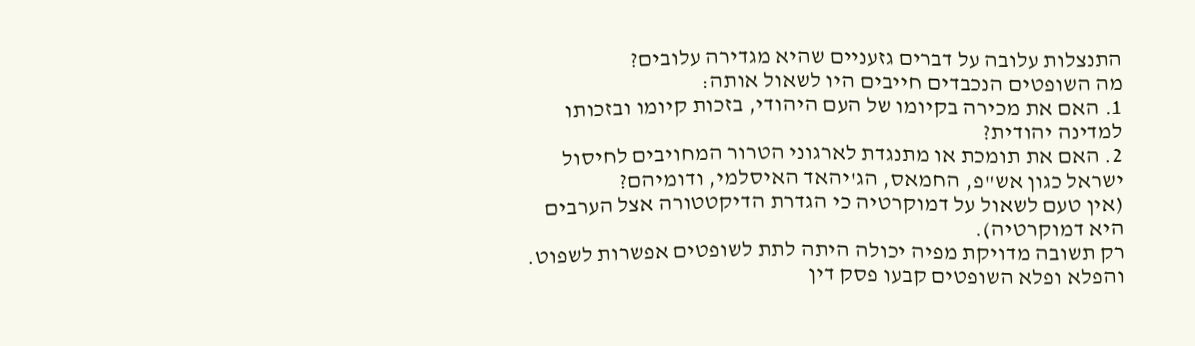התנצלות עלובה על דברים גזעניים שהיא מגדירה עלובים?
מה השופטים הנכבדים חייבים היו לשאול אותה:
1. האם את מכירה בקיומו של העם היהודי, בזכות קיומו ובזכותו למדינה יהודית?
2. האם את תומכת או מתנגדת לארגוני הטרור המחויבים לחיסול ישראל כגון אש"פ, החמאס, הג'יהאד האיסלמי, ודומיהם?
(אין טעם לשאול על דמוקרטיה כי הגדרת הדיקטטורה אצל הערבים היא דמוקרטיה).
רק תשובה מדויקת מפיה יכולה היתה לתת לשופטים אפשרות לשפוט. והפלא ופלא השופטים קבעו פסק דין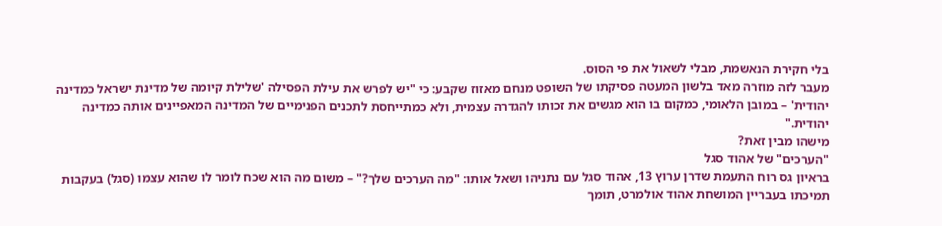בלי חקירת הנאשמת, מבלי לשאול את פי הסוס.
מעבר לזה מוזרה מאד בלשון המעטה פסיקתו של השופט מנחם מאזוז שקבע: כי "יש לפרש את עילת הפסילה 'שלילת קיומה של מדינת ישראל כמדינה יהודית' – במובן הלאומי, כמקום בו הוא מגשים את זכותו להגדרה עצמית, ולא כמתייחסת לתכנים הפנימיים של המדינה המאפיינים אותה כמדינה יהודית."
מישהו מבין זאת?
"הערכים" של אהוד סגל
בראיון גס רוח התעמת שדרן ערוץ 13, אהוד סגל עם נתניהו ושאל אותו: "מה הערכים שלך?" – משום מה הוא שכח לומר לו שהוא עצמו (סגל) בעקבות תמיכתו בעבריין המושחת אהוד אולמרט, תומך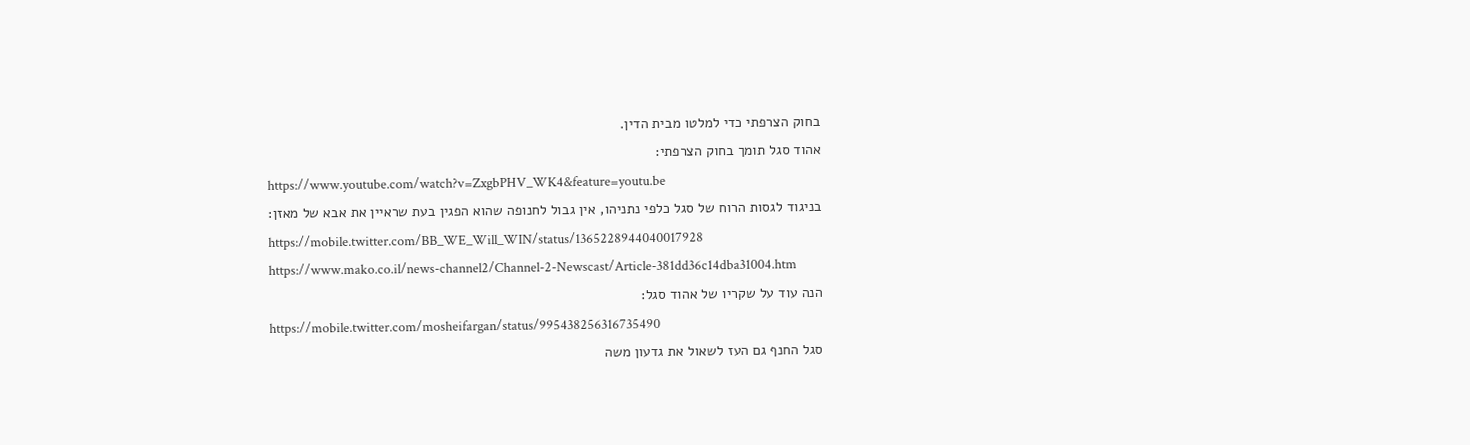בחוק הצרפתי כדי למלטו מבית הדין.
אהוד סגל תומך בחוק הצרפתי:
https://www.youtube.com/watch?v=ZxgbPHV_WK4&feature=youtu.be
בניגוד לגסות הרוח של סגל כלפי נתניהו, אין גבול לחנופה שהוא הפגין בעת שראיין את אבא של מאזן:
https://mobile.twitter.com/BB_WE_Will_WIN/status/1365228944040017928
https://www.mako.co.il/news-channel2/Channel-2-Newscast/Article-381dd36c14dba31004.htm
הנה עוד על שקריו של אהוד סגל:
https://mobile.twitter.com/mosheifargan/status/995438256316735490
סגל החנף גם העז לשאול את גדעון משה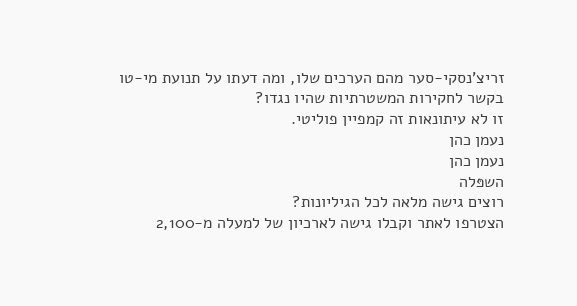זריצ'נסקי-סער מהם הערכים שלו, ומה דעתו על תנועת מי-טו בקשר לחקירות המשטרתיות שהיו נגדו?
זו לא עיתונאות זה קמפיין פוליטי.
נעמן כהן
נעמן כהן
השפּלה
רוצים גישה מלאה לכל הגיליונות?
הצטרפו לאתר וקבלו גישה לארכיון של למעלה מ-2,100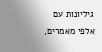גיליונות עם אלפי מאמרים,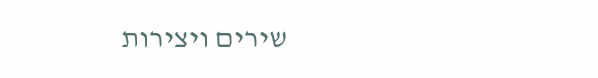שירים ויצירות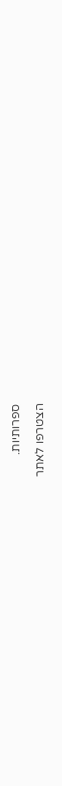ספרותיות.
הצטרפו לאתר